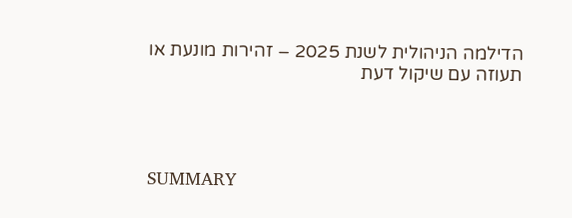הדילמה הניהולית לשנת 2025 – זהירות מונעת או תעוזה עם שיקול דעת




SUMMARY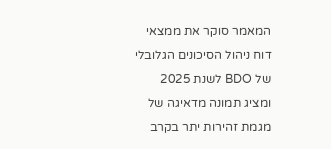המאמר סוקר את ממצאי דוח ניהול הסיכונים הגלובלי של BDO לשנת 2025 ומציג תמונה מדאיגה של מגמת זהירות יתר בקרב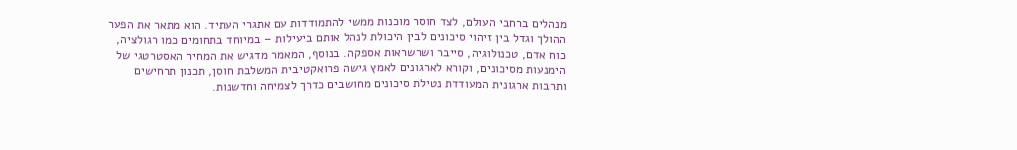מנהלים ברחבי העולם, לצד חוסר מוכנות ממשי להתמודדות עם אתגרי העתיד. הוא מתאר את הפער ההולך וגדל בין זיהוי סיכונים לבין היכולת לנהל אותם ביעילות – במיוחד בתחומים כמו רגולציה, כוח אדם, טכנולוגיה, סייבר ושרשראות אספקה. בנוסף, המאמר מדגיש את המחיר האסטרטגי של הימנעות מסיכונים, וקורא לארגונים לאמץ גישה פרואקטיבית המשלבת חוסן, תכנון תרחישים ותרבות ארגונית המעודדת נטילת סיכונים מחושבים כדרך לצמיחה וחדשנות.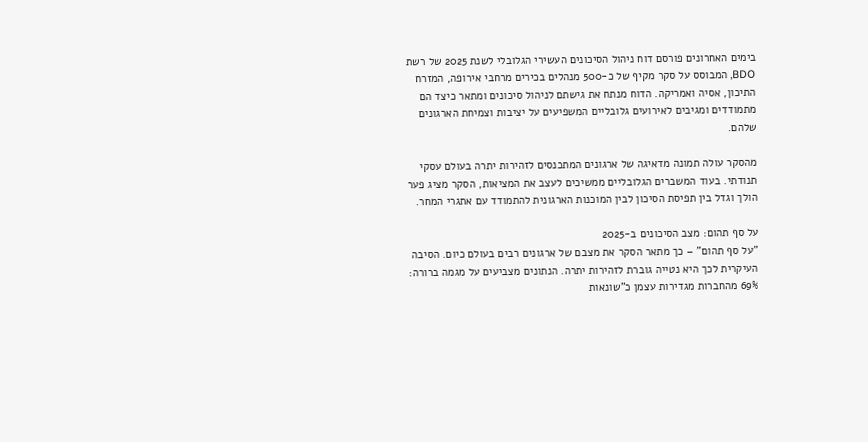בימים האחרונים פורסם דוח ניהול הסיכונים העשירי הגלובלי לשנת 2025 של רשת BDO, המבוסס על סקר מקיף של כ-500 מנהלים בכירים מרחבי אירופה, המזרח התיכון, אסיה ואמריקה. הדוח מנתח את גישתם לניהול סיכונים ומתאר כיצד הם מתמודדים ומגיבים לאירועים גלובליים המשפיעים על יציבות וצמיחת הארגונים שלהם.

מהסקר עולה תמונה מדאיגה של ארגונים המתכנסים לזהירות יתרה בעולם עסקי תנודתי. בעוד המשברים הגלובליים ממשיכים לעצב את המציאות, הסקר מציג פער הולך וגדל בין תפיסת הסיכון לבין המוכנות הארגונית להתמודד עם אתגרי המחר.

על סף תהום: מצב הסיכונים ב-2025
"על סף תהום" – כך מתאר הסקר את מצבם של ארגונים רבים בעולם כיום. הסיבה העיקרית לכך היא נטייה גוברת לזהירות יתרה. הנתונים מצביעים על מגמה ברורה: 69% מהחברות מגדירות עצמן כ"שונאות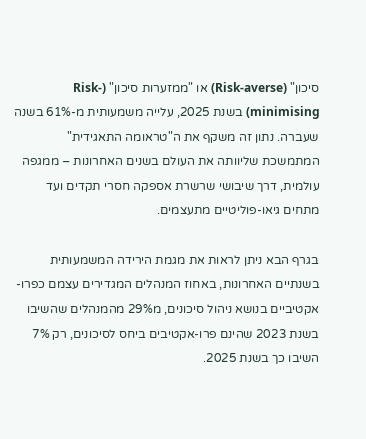סיכון" (Risk-averse) או "ממזערות סיכון" (Risk-minimising) בשנת 2025, עלייה משמעותית מ-61% בשנה שעברה. נתון זה משקף את ה"טראומה התאגידית" המתמשכת שליוותה את העולם בשנים האחרונות – ממגפה עולמית, דרך שיבושי שרשרת אספקה חסרי תקדים ועד מתחים גיאו-פוליטיים מתעצמים.

בגרף הבא ניתן לראות את מגמת הירידה המשמעותית בשנתיים האחרונות, באחוז המנהלים המגדירים עצמם כפרו-אקטיביים בנושא ניהול סיכונים, מ29% מהמנהלים שהשיבו בשנת 2023 שהינם פרו-אקטיבים ביחס לסיכונים, רק 7% השיבו כך בשנת 2025.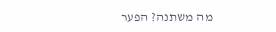מה משתנה? הפער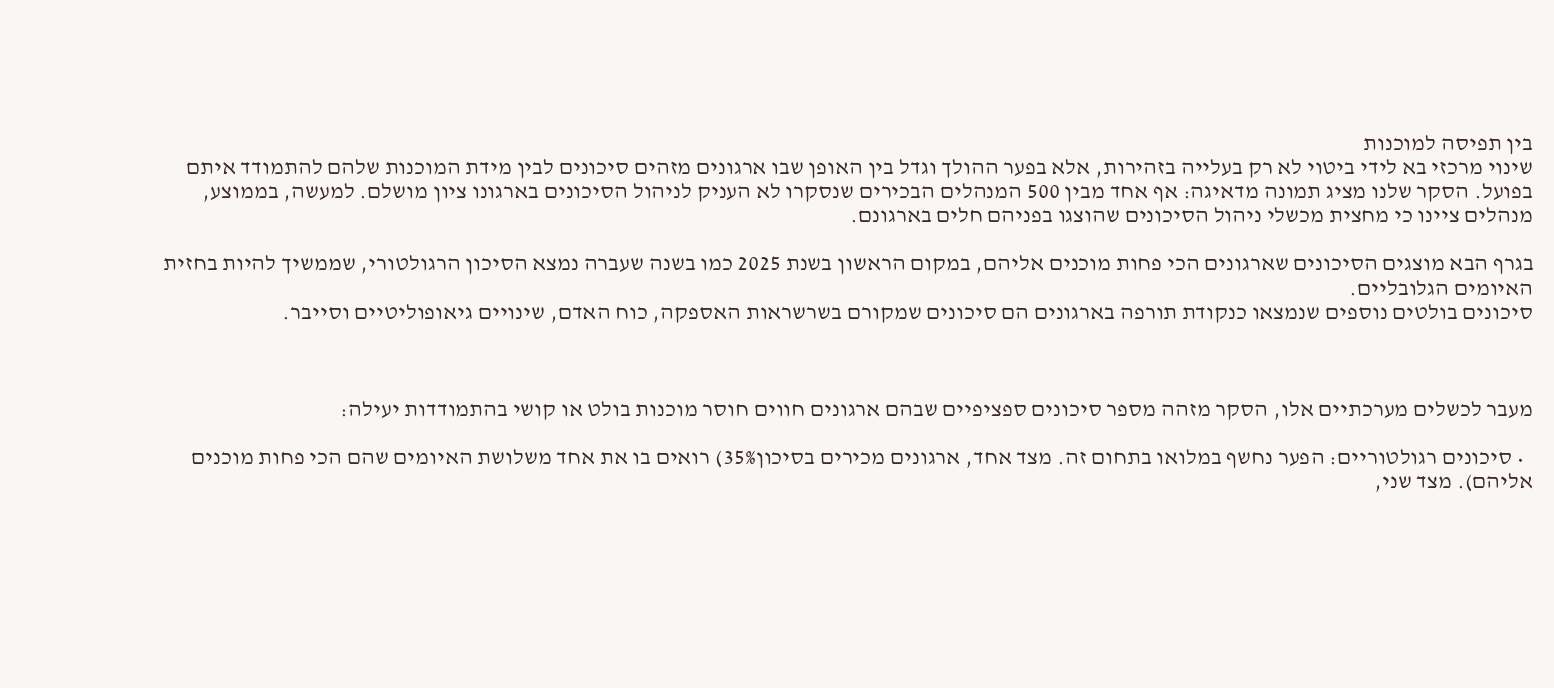בין תפיסה למוכנות
שינוי מרכזי בא לידי ביטוי לא רק בעלייה בזהירות, אלא בפער ההולך וגדל בין האופן שבו ארגונים מזהים סיכונים לבין מידת המוכנות שלהם להתמודד איתם בפועל. הסקר שלנו מציג תמונה מדאיגה: אף אחד מבין 500 המנהלים הבכירים שנסקרו לא העניק לניהול הסיכונים בארגונו ציון מושלם. למעשה, בממוצע, מנהלים ציינו כי מחצית מכשלי ניהול הסיכונים שהוצגו בפניהם חלים בארגונם.

בגרף הבא מוצגים הסיכונים שארגונים הכי פחות מוכנים אליהם, במקום הראשון בשנת 2025 כמו בשנה שעברה נמצא הסיכון הרגולטורי, שממשיך להיות בחזית האיומים הגלובליים.
סיכונים בולטים נוספים שנמצאו כנקודת תורפה בארגונים הם סיכונים שמקורם בשרשראות האספקה, כוח האדם, שינויים גיאופוליטיים וסייבר.



מעבר לכשלים מערכתיים אלו, הסקר מזהה מספר סיכונים ספציפיים שבהם ארגונים חווים חוסר מוכנות בולט או קושי בהתמודדות יעילה:

  • סיכונים רגולטוריים: הפער נחשף במלואו בתחום זה. מצד אחד, ארגונים מכירים בסיכון35%) רואים בו את אחד משלושת האיומים שהם הכי פחות מוכנים אליהם). מצד שני,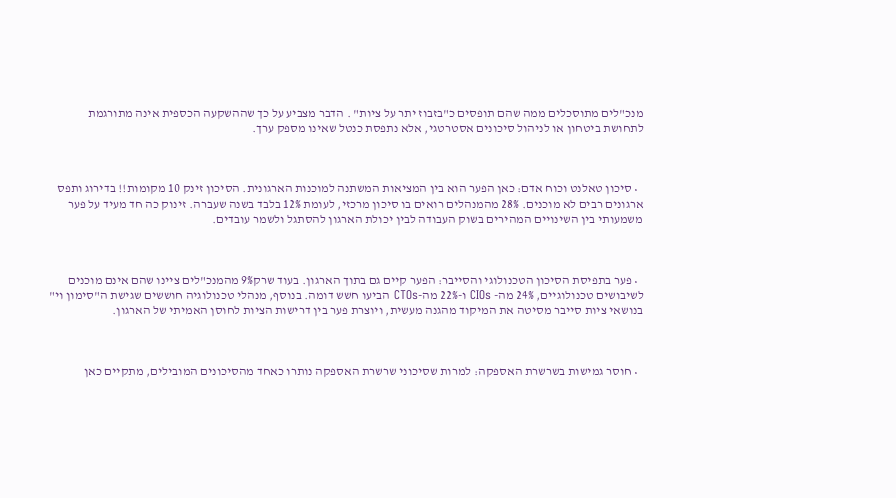מנכ"לים מתוסכלים ממה שהם תופסים כ"בזבוז יתר על ציות" . הדבר מצביע על כך שההשקעה הכספית אינה מתורגמת לתחושת ביטחון או לניהול סיכונים אסטרטגי, אלא נתפסת כנטל שאינו מספק ערך.



  • סיכון טאלנט וכוח אדם: כאן הפער הוא בין המציאות המשתנה למוכנות הארגונית. הסיכון זינק 10 מקומות!! בדירוג ותפס ארגונים רבים לא מוכנים. 28% מהמנהלים רואים בו סיכון מרכזי, לעומת 12% בלבד בשנה שעברה. זינוק כה חד מעיד על פער משמעותי בין השינויים המהירים בשוק העבודה לבין יכולת הארגון להסתגל ולשמר עובדים.



  • פער בתפיסת הסיכון הטכנולוגי והסייבר: הפער קיים גם בתוך הארגון. בעוד שרק9% מהמנכ"לים ציינו שהם אינם מוכנים לשיבושים טכנולוגיים, 24% מה- CIOs ו-22% מה-CTOs הביעו חשש דומה. בנוסף, מנהלי טכנולוגיה חוששים שגישת ה"סימון וי" בנושאי ציות סייבר מסיטה את המיקוד מהגנה מעשית, ויוצרת פער בין דרישות הציות לחוסן האמיתי של הארגון.



  • חוסר גמישות בשרשרת האספקה: למרות שסיכוני שרשרת האספקה נותרו כאחד מהסיכונים המובילים, מתקיים כאן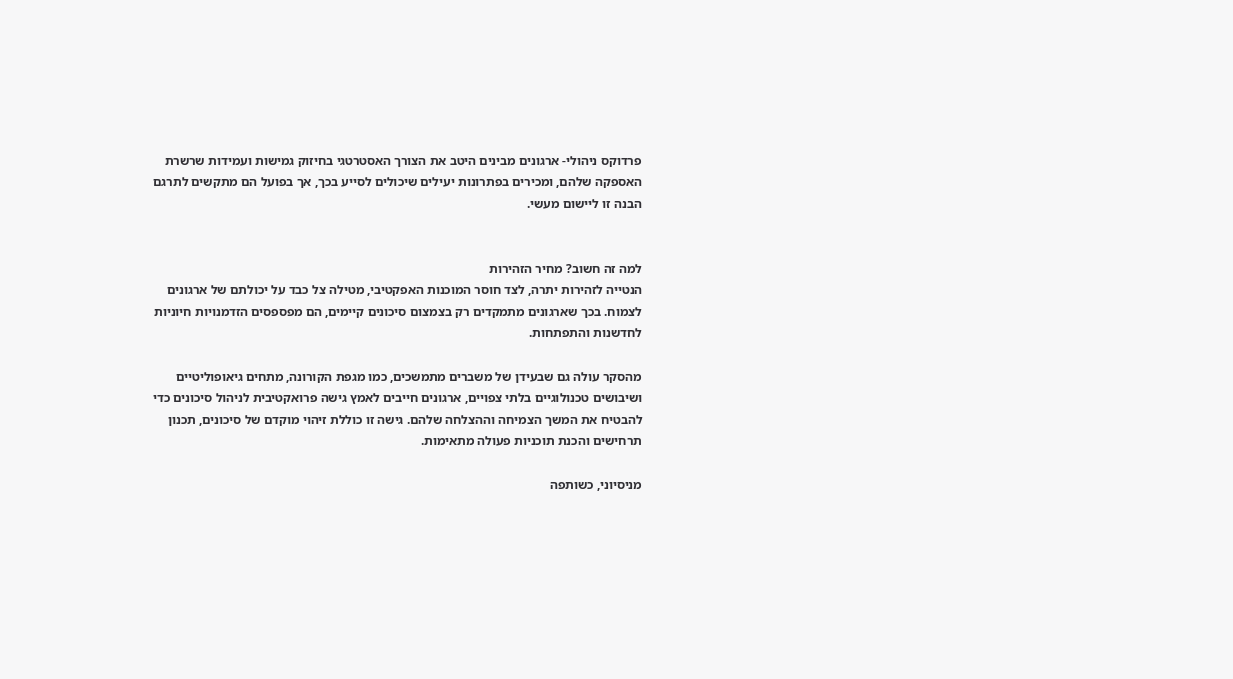פרדוקס ניהולי- ארגונים מבינים היטב את הצורך האסטרטגי בחיזוק גמישות ועמידות שרשרת האספקה שלהם, ומכירים בפתרונות יעילים שיכולים לסייע בכך, אך בפועל הם מתקשים לתרגם הבנה זו ליישום מעשי.


למה זה חשוב? מחיר הזהירות
הנטייה לזהירות יתרה, לצד חוסר המוכנות האפקטיבי, מטילה צל כבד על יכולתם של ארגונים לצמוח. בכך שארגונים מתמקדים רק בצמצום סיכונים קיימים, הם מפספסים הזדמנויות חיוניות לחדשנות והתפתחות.

מהסקר עולה גם שבעידן של משברים מתמשכים, כמו מגפת הקורונה, מתחים גיאופוליטיים ושיבושים טכנולוגיים בלתי צפויים, ארגונים חייבים לאמץ גישה פרואקטיבית לניהול סיכונים כדי להבטיח את המשך הצמיחה וההצלחה שלהם. גישה זו כוללת זיהוי מוקדם של סיכונים, תכנון תרחישים והכנת תוכניות פעולה מתאימות.

מניסיוני, כשותפה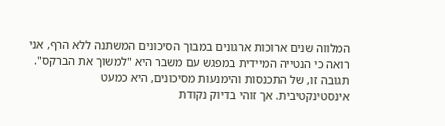המלווה שנים ארוכות ארגונים במבוך הסיכונים המשתנה ללא הרף, אני רואה כי הנטייה המיידית במפגש עם משבר היא "למשוך את הברקס". תגובה זו, של התכנסות והימנעות מסיכונים, היא כמעט אינסטינקטיבית. אך זוהי בדיוק נקודת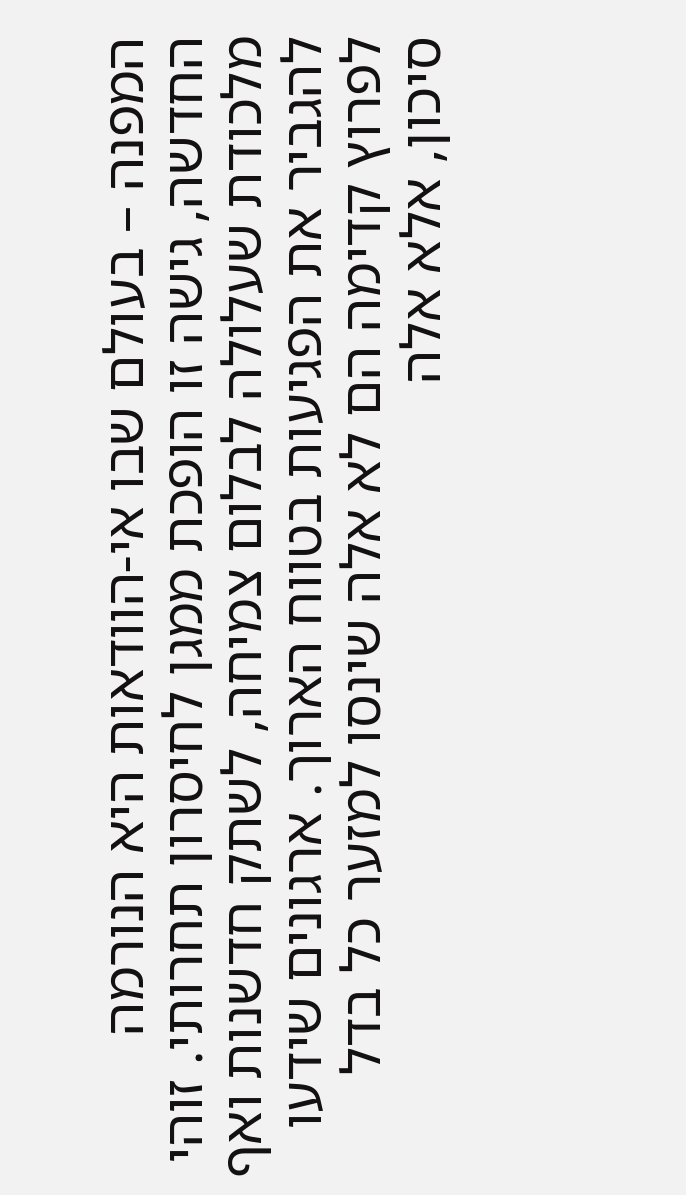המפנה – בעולם שבו אי-הוודאות היא הנורמה החדשה, גישה זו הופכת ממגן לחיסרון תחרותי. זוהי מלכודת שעלולה לבלום צמיחה, לשתק חדשנות ואף להגביר את הפגיעות בטווח הארוך. ארגונים שידעו לפרוץ קדימה הם לא אלה שינסו למזער כל בדל סיכון, אלא אלה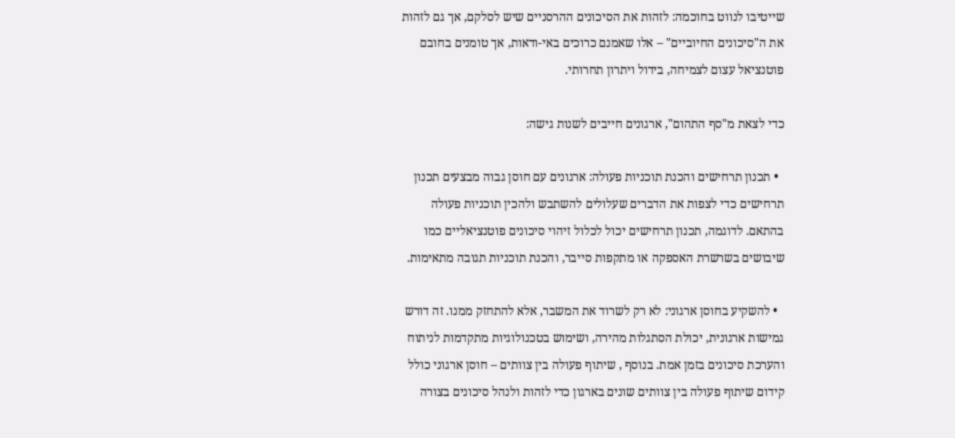שייטיבו לנווט בחוכמה: לזהות את הסיכונים ההרסניים שיש לסלקם, אך גם לזהות את ה"סיכונים החיוביים" – אלו שאמנם כרוכים באי-ודאות, אך טומנים בחובם פוטנציאל עצום לצמיחה, בידול ויתרון תחרותי.

כדי לצאת מ"סף התהום", ארגונים חייבים לשנות גישה:

  • תכנון תרחישים והכנת תוכניות פעולה: ארגונים עם חוסן גבוה מבצעים תכנון תרחישים כדי לצפות את הדברים שעלולים להשתבש ולהכין תוכניות פעולה בהתאם. לדוגמה, תכנון תרחישים יכול לכלול זיהוי סיכונים פוטנציאליים כמו שיבושים בשרשרת האספקה או מתקפות סייבר, והכנת תוכניות תגובה מתאימות.

  • להשקיע בחוסן ארגוני: לא רק לשרוד את המשבר, אלא להתחזק ממנו. זה דורש גמישות ארגונית, יכולת הסתגלות מהירה, ושימוש בטכנולוגיות מתקדמות לניתוח והערכת סיכונים בזמן אמת. בנוסף , שיתוף פעולה בין צוותים – חוסן ארגוני כולל קידום שיתוף פעולה בין צוותים שונים בארגון כדי לזהות ולנהל סיכונים בצורה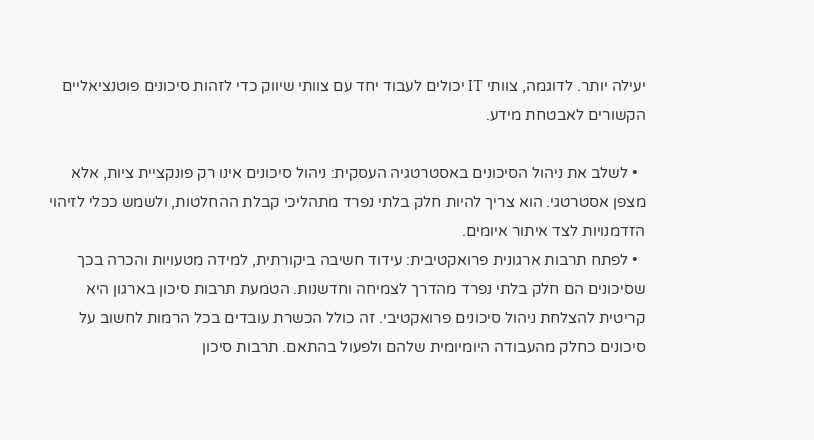יעילה יותר. לדוגמה, צוותי IT יכולים לעבוד יחד עם צוותי שיווק כדי לזהות סיכונים פוטנציאליים הקשורים לאבטחת מידע.

  • לשלב את ניהול הסיכונים באסטרטגיה העסקית: ניהול סיכונים אינו רק פונקציית ציות, אלא מצפן אסטרטגי. הוא צריך להיות חלק בלתי נפרד מתהליכי קבלת ההחלטות, ולשמש ככלי לזיהוי הזדמנויות לצד איתור איומים.
  • לפתח תרבות ארגונית פרואקטיבית: עידוד חשיבה ביקורתית, למידה מטעויות והכרה בכך שסיכונים הם חלק בלתי נפרד מהדרך לצמיחה וחדשנות. הטמעת תרבות סיכון בארגון היא קריטית להצלחת ניהול סיכונים פרואקטיבי. זה כולל הכשרת עובדים בכל הרמות לחשוב על סיכונים כחלק מהעבודה היומיומית שלהם ולפעול בהתאם. תרבות סיכון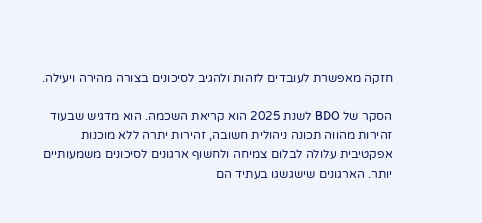חזקה מאפשרת לעובדים לזהות ולהגיב לסיכונים בצורה מהירה ויעילה.

הסקר של BDO לשנת 2025 הוא קריאת השכמה. הוא מדגיש שבעוד זהירות מהווה תכונה ניהולית חשובה, זהירות יתרה ללא מוכנות אפקטיבית עלולה לבלום צמיחה ולחשוף ארגונים לסיכונים משמעותיים יותר. הארגונים שישגשגו בעתיד הם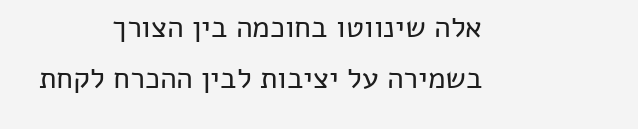אלה שינווטו בחוכמה בין הצורך בשמירה על יציבות לבין ההכרח לקחת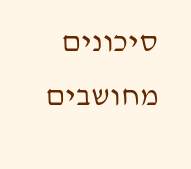סיכונים מחושבים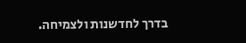בדרך לחדשנות ולצמיחה.